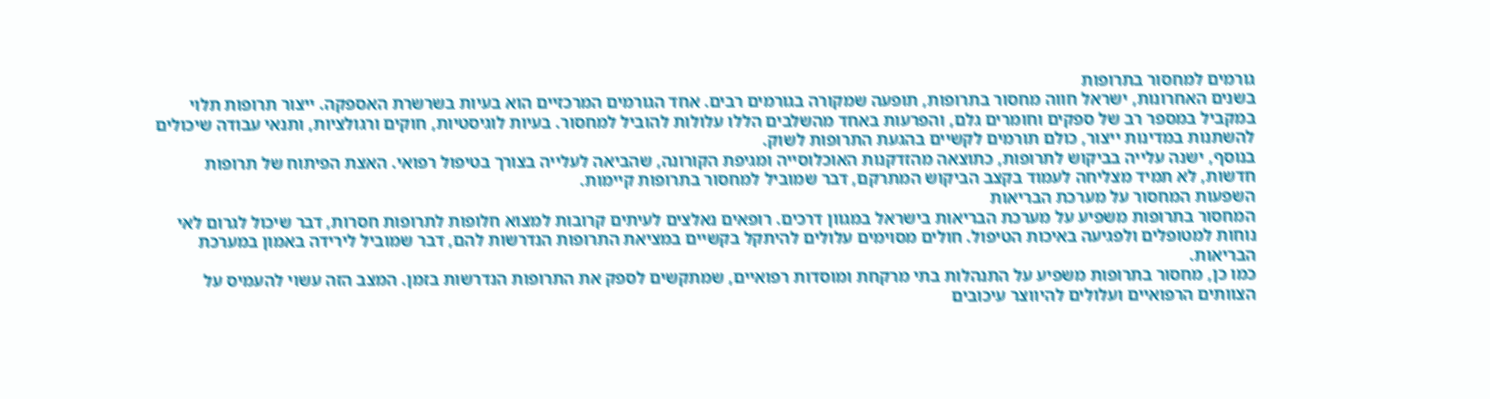גורמים למחסור בתרופות
בשנים האחרונות, ישראל חווה מחסור בתרופות, תופעה שמקורה בגורמים רבים. אחד הגורמים המרכזיים הוא בעיות בשרשרת האספקה. ייצור תרופות תלוי במקביל במספר רב של ספקים וחומרים גלם, והפרעות באחד מהשלבים הללו עלולות להוביל למחסור. בעיות לוגיסטיות, חוקים ורגולציות, ותנאי עבודה שיכולים להשתנות במדינות ייצור, כולם תורמים לקשיים בהגעת התרופות לשוק.
בנוסף, ישנה עלייה בביקוש לתרופות, כתוצאה מהזדקנות האוכלוסייה ומגיפת הקורונה, שהביאה לעלייה בצורך בטיפול רפואי. האצת הפיתוח של תרופות חדשות, לא תמיד מצליחה לעמוד בקצב הביקוש המתרקם, דבר שמוביל למחסור בתרופות קיימות.
השפעות המחסור על מערכת הבריאות
המחסור בתרופות משפיע על מערכת הבריאות בישראל במגוון דרכים. רופאים נאלצים לעיתים קרובות למצוא חלופות לתרופות חסרות, דבר שיכול לגרום לאי נוחות למטופלים ולפגיעה באיכות הטיפול. חולים מסוימים עלולים להיתקל בקשיים במציאת התרופות הנדרשות להם, דבר שמוביל לירידה באמון במערכת הבריאות.
כמו כן, מחסור בתרופות משפיע על התנהלות בתי מרקחת ומוסדות רפואיים, שמתקשים לספק את התרופות הנדרשות בזמן. המצב הזה עשוי להעמיס על הצוותים הרפואיים ועלולים להיווצר עיכובים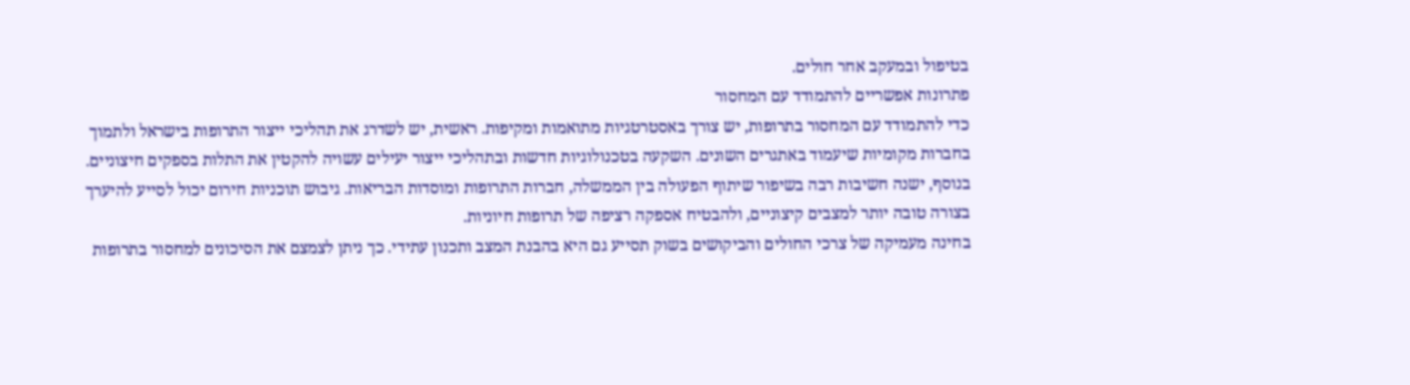בטיפול ובמעקב אחר חולים.
פתרונות אפשריים להתמודד עם המחסור
כדי להתמודד עם המחסור בתרופות, יש צורך באסטרטגיות מתואמות ומקיפות. ראשית, יש לשדרג את תהליכי ייצור התרופות בישראל ולתמוך בחברות מקומיות שיעמוד באתגרים השונים. השקעה בטכנולוגיות חדשות ובתהליכי ייצור יעילים עשויה להקטין את התלות בספקים חיצוניים.
בנוסף, ישנה חשיבות רבה בשיפור שיתוף הפעולה בין הממשלה, חברות התרופות ומוסדות הבריאות. גיבוש תוכניות חירום יכול לסייע להיערך בצורה טובה יותר למצבים קיצוניים, ולהבטיח אספקה רציפה של תרופות חיוניות.
בחינה מעמיקה של צרכי החולים והביקושים בשוק תסייע גם היא בהבנת המצב ותכנון עתידי. כך ניתן לצמצם את הסיכונים למחסור בתרופות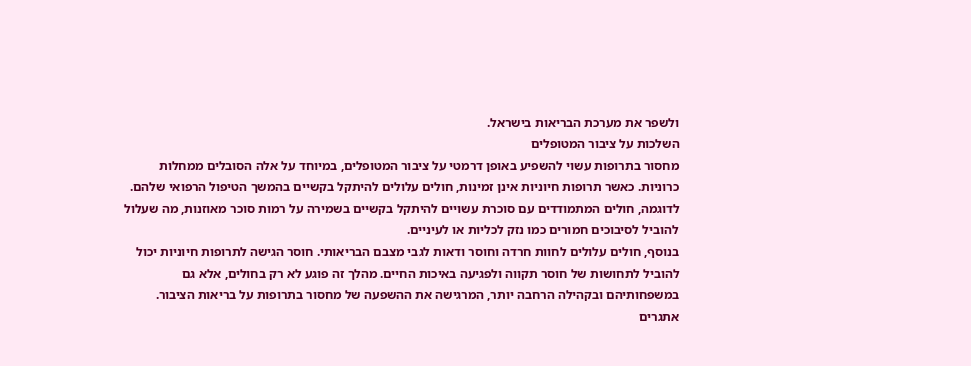ולשפר את מערכת הבריאות בישראל.
השלכות על ציבור המטופלים
מחסור בתרופות עשוי להשפיע באופן דרמטי על ציבור המטופלים, במיוחד על אלה הסובלים ממחלות כרוניות. כאשר תרופות חיוניות אינן זמינות, חולים עלולים להיתקל בקשיים בהמשך הטיפול הרפואי שלהם. לדוגמה, חולים המתמודדים עם סוכרת עשויים להיתקל בקשיים בשמירה על רמות סוכר מאוזנות, מה שעלול להוביל לסיבוכים חמורים כמו נזק לכליות או לעיניים.
בנוסף, חולים עלולים לחוות חרדה וחוסר ודאות לגבי מצבם הבריאותי. חוסר הגישה לתרופות חיוניות יכול להוביל לתחושות של חוסר תקווה ולפגיעה באיכות החיים. מהלך זה פוגע לא רק בחולים, אלא גם במשפחותיהם ובקהילה הרחבה יותר, המרגישה את ההשפעה של מחסור בתרופות על בריאות הציבור.
אתגרים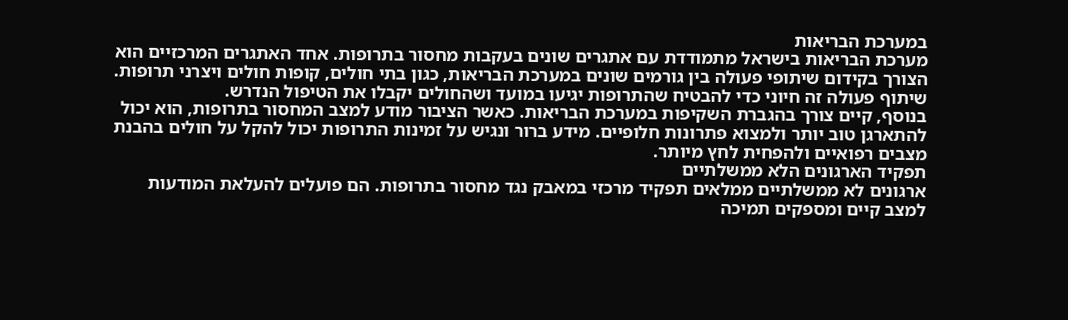במערכת הבריאות
מערכת הבריאות בישראל מתמודדת עם אתגרים שונים בעקבות מחסור בתרופות. אחד האתגרים המרכזיים הוא הצורך בקידום שיתופי פעולה בין גורמים שונים במערכת הבריאות, כגון בתי חולים, קופות חולים ויצרני תרופות. שיתוף פעולה זה חיוני כדי להבטיח שהתרופות יגיעו במועד ושהחולים יקבלו את הטיפול הנדרש.
בנוסף, קיים צורך בהגברת השקיפות במערכת הבריאות. כאשר הציבור מודע למצב המחסור בתרופות, הוא יכול להתארגן טוב יותר ולמצוא פתרונות חלופיים. מידע ברור ונגיש על זמינות התרופות יכול להקל על חולים בהבנת מצבים רפואיים ולהפחית לחץ מיותר.
תפקיד הארגונים הלא ממשלתיים
ארגונים לא ממשלתיים ממלאים תפקיד מרכזי במאבק נגד מחסור בתרופות. הם פועלים להעלאת המודעות למצב קיים ומספקים תמיכה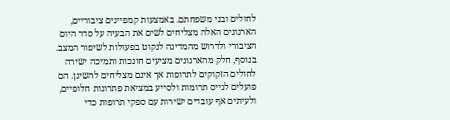לחולים ובני משפחתם. באמצעות קמפיינים ציבוריים, הארגונים האלה מצליחים לשים את הבעיה על סדר היום הציבורי ולדרוש מהמדינה לנקוט בפעולות לשיפור המצב.
בנוסף, חלק מהארגונים מציעים חונכות ותמיכה ישירה לחולים הזקוקים לתרופות אך אינם מצליחים להשיגן. הם פועלים לגייס תרומות ולסייע במציאת פתרונות חלופיים, ולעיתים אף עובדים ישירות עם ספקי תרופות כדי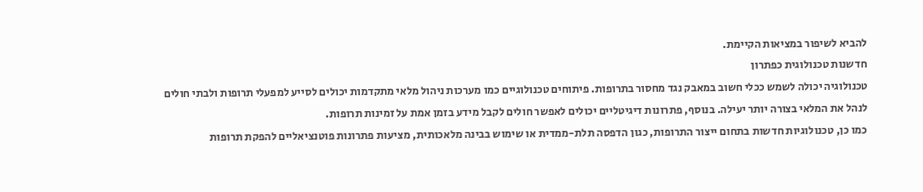להביא לשיפור במציאות הקיימת.
חדשנות טכנולוגית כפתרון
טכנולוגיה יכולה לשמש ככלי חשוב במאבק נגד מחסור בתרופות. פיתוחים טכנולוגיים כמו מערכות ניהול מלאי מתקדמות יכולים לסייע למפעלי תרופות ולבתי חולים לנהל את המלאי בצורה יותר יעילה. בנוסף, פתרונות דיגיטליים יכולים לאפשר חולים לקבל מידע בזמן אמת על זמינות תרופות.
כמו כן, טכנולוגיות חדשות בתחום ייצור התרופות, כגון הדפסה תלת-ממדית או שימוש בבינה מלאכותית, מציעות פתרונות פוטנציאליים להפקת תרופות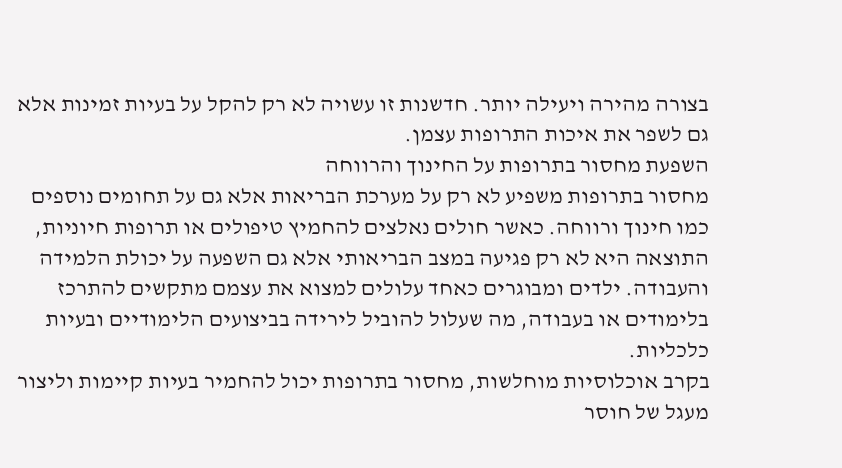בצורה מהירה ויעילה יותר. חדשנות זו עשויה לא רק להקל על בעיות זמינות אלא גם לשפר את איכות התרופות עצמן.
השפעת מחסור בתרופות על החינוך והרווחה
מחסור בתרופות משפיע לא רק על מערכת הבריאות אלא גם על תחומים נוספים כמו חינוך ורווחה. כאשר חולים נאלצים להחמיץ טיפולים או תרופות חיוניות, התוצאה היא לא רק פגיעה במצב הבריאותי אלא גם השפעה על יכולת הלמידה והעבודה. ילדים ומבוגרים כאחד עלולים למצוא את עצמם מתקשים להתרכז בלימודים או בעבודה, מה שעלול להוביל לירידה בביצועים הלימודיים ובעיות כלכליות.
בקרב אוכלוסיות מוחלשות, מחסור בתרופות יכול להחמיר בעיות קיימות וליצור מעגל של חוסר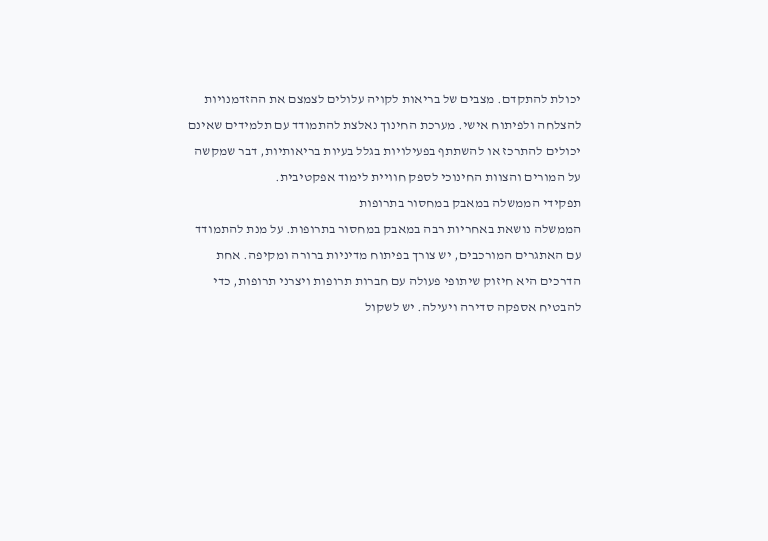יכולת להתקדם. מצבים של בריאות לקויה עלולים לצמצם את ההזדמנויות להצלחה ולפיתוח אישי. מערכת החינוך נאלצת להתמודד עם תלמידים שאינם יכולים להתרכז או להשתתף בפעילויות בגלל בעיות בריאותיות, דבר שמקשה על המורים והצוות החינוכי לספק חוויית לימוד אפקטיבית.
תפקידי הממשלה במאבק במחסור בתרופות
הממשלה נושאת באחריות רבה במאבק במחסור בתרופות. על מנת להתמודד עם האתגרים המורכבים, יש צורך בפיתוח מדיניות ברורה ומקיפה. אחת הדרכים היא חיזוק שיתופי פעולה עם חברות תרופות ויצרני תרופות, כדי להבטיח אספקה סדירה ויעילה. יש לשקול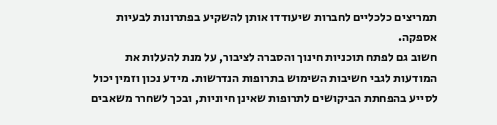תמריצים כלכליים לחברות שיעודדו אותן להשקיע בפתרונות לבעיות אספקה.
חשוב גם לפתח תוכניות חינוך והסברה לציבור, על מנת להעלות את המודעות לגבי חשיבות השימוש בתרופות הנדרשות. מידע נכון וזמין יכול לסייע בהפחתת הביקושים לתרופות שאינן חיוניות, ובכך לשחרר משאבים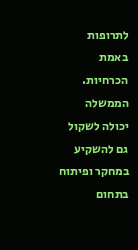לתרופות באמת הכרחיות. הממשלה יכולה לשקול גם להשקיע במחקר ופיתוח בתחום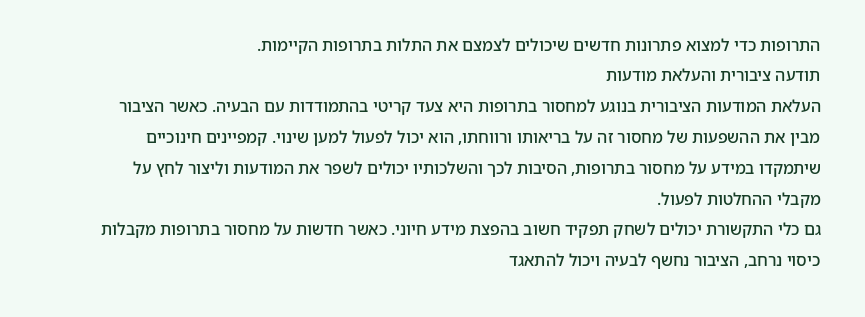התרופות כדי למצוא פתרונות חדשים שיכולים לצמצם את התלות בתרופות הקיימות.
תודעה ציבורית והעלאת מודעות
העלאת המודעות הציבורית בנוגע למחסור בתרופות היא צעד קריטי בהתמודדות עם הבעיה. כאשר הציבור מבין את ההשפעות של מחסור זה על בריאותו ורווחתו, הוא יכול לפעול למען שינוי. קמפיינים חינוכיים שיתמקדו במידע על מחסור בתרופות, הסיבות לכך והשלכותיו יכולים לשפר את המודעות וליצור לחץ על מקבלי ההחלטות לפעול.
גם כלי התקשורת יכולים לשחק תפקיד חשוב בהפצת מידע חיוני. כאשר חדשות על מחסור בתרופות מקבלות כיסוי נרחב, הציבור נחשף לבעיה ויכול להתאגד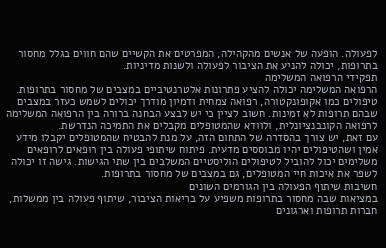לפעולה. הופעה של אנשים מהקהילה, המפרטים את הקשיים שהם חווים בגלל מחסור בתרופות, יכולה להניע את הציבור לפעולה ולשנות מדיניות.
תפקידי הרפואה המשלימה
הרפואה המשלימה יכולה להציע פתרונות אלטרנטיביים במצבים של מחסור בתרופות. טיפולים כמו אקופונקטורה, רפואה צמחית ודמיון מודרך יכולים לשמש כעזר במצבים שבהם תרופות לא זמינות. חשוב לציין כי יש לבצע הבחנה ברורה בין הרפואה המשלימה לרפואה הקונבנציונלית, ולוודא שהמטופלים מקבלים את התמיכה הנדרשת.
עם זאת, יש צורך בהסדרה של התחום הזה, על מנת להבטיח שהמטופלים יקבלו מידע אמין ושהטיפולים יהיו מבוססים מדעית. פיתוח שיתופי פעולה בין רופאים לרופאים משלימים יכול להוביל לטיפולים הוליסטיים המשלבים בין שתי הגישות. גישה זו יכולה לשפר את איכות חיי המטופלים, גם במצבים של מחסור בתרופות.
חשיבות שיתוף הפעולה בין הגורמים השונים
במציאות שבה מחסור בתרופות משפיע על בריאות הציבור, שיתוף פעולה בין ממשלות, חברות תרופות וארגונים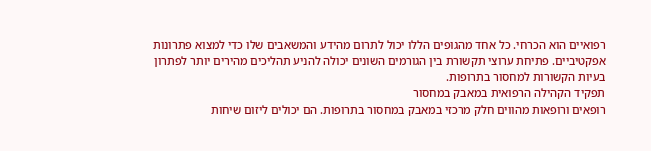רפואיים הוא הכרחי. כל אחד מהגופים הללו יכול לתרום מהידע והמשאבים שלו כדי למצוא פתרונות אפקטיביים. פתיחת ערוצי תקשורת בין הגורמים השונים יכולה להניע תהליכים מהירים יותר לפתרון בעיות הקשורות למחסור בתרופות.
תפקיד הקהילה הרפואית במאבק במחסור
רופאים ורופאות מהווים חלק מרכזי במאבק במחסור בתרופות. הם יכולים ליזום שיחות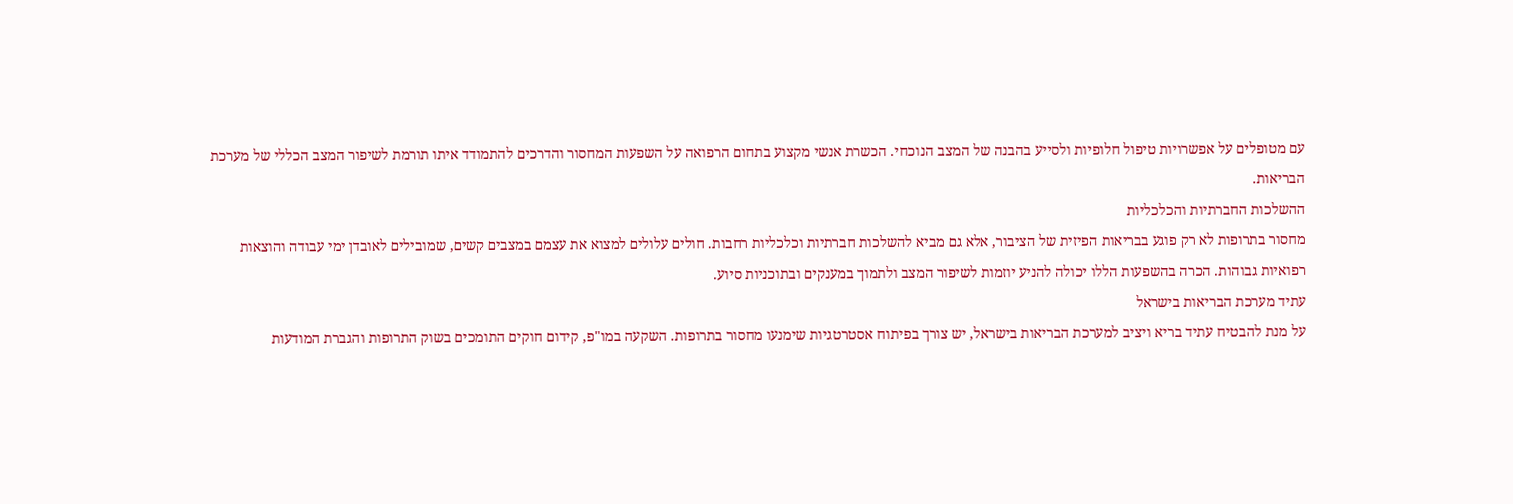עם מטופלים על אפשרויות טיפול חלופיות ולסייע בהבנה של המצב הנוכחי. הכשרת אנשי מקצוע בתחום הרפואה על השפעות המחסור והדרכים להתמודד איתו תורמת לשיפור המצב הכללי של מערכת הבריאות.
ההשלכות החברתיות והכלכליות
מחסור בתרופות לא רק פוגע בבריאות הפיזית של הציבור, אלא גם מביא להשלכות חברתיות וכלכליות רחבות. חולים עלולים למצוא את עצמם במצבים קשים, שמובילים לאובדן ימי עבודה והוצאות רפואיות גבוהות. הכרה בהשפעות הללו יכולה להניע יוזמות לשיפור המצב ולתמוך במענקים ובתוכניות סיוע.
עתיד מערכת הבריאות בישראל
על מנת להבטיח עתיד בריא ויציב למערכת הבריאות בישראל, יש צורך בפיתוח אסטרטגיות שימנעו מחסור בתרופות. השקעה במו"פ, קידום חוקים התומכים בשוק התרופות והגברת המודעות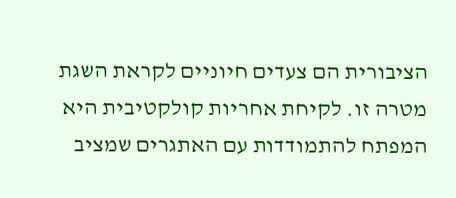הציבורית הם צעדים חיוניים לקראת השגת מטרה זו. לקיחת אחריות קולקטיבית היא המפתח להתמודדות עם האתגרים שמציב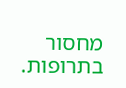מחסור בתרופות.